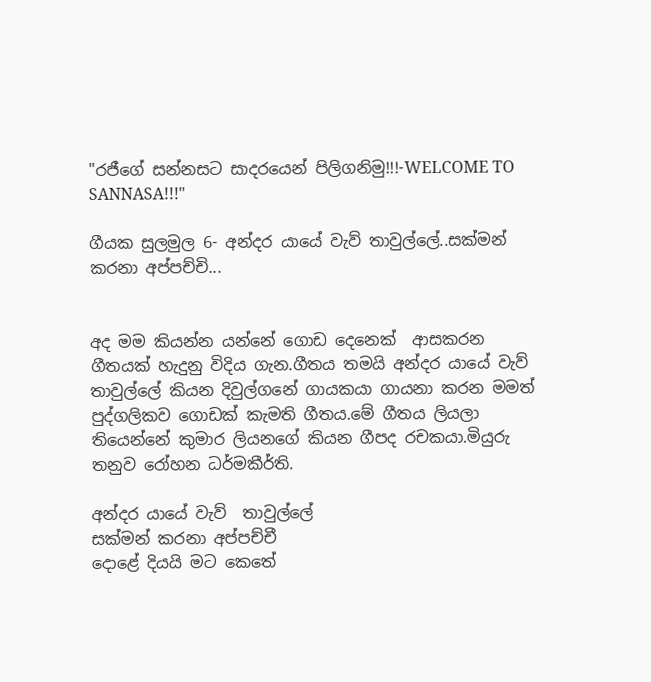"රජීගේ සන්නසට සාදරයෙන් පිලිගනිමු!!!-WELCOME TO SANNASA!!!"

ගීයක සුලමුල 6- අන්දර යායේ වැව් තාවුල්ලේ..සක්මන් කරනා අප්පච්චි...


අද මම කියන්න යන්නේ ගොඩ දෙනෙක්  ආසකරන ගීතයක් හැදුනු විදිය ගැන.ගීතය තමයි අන්දර යායේ වැව් තාවුල්ලේ කියන දිවුල්ගනේ ගායකයා ගායනා කරන මමත් පුද්ගලිකව ගොඩක් කැමති ගීතය.මේ ගීතය ලියලා තියෙන්නේ කුමාර ලියනගේ කියන ගීපද රචකයා.මියුරු තනුව රෝහන ධර්මකීර්ති.

අන්දර යායේ වැව්  තාවුල්ලේ
සක්මන් කරනා අප්පච්චී
දොළේ දියයි මට කෙතේ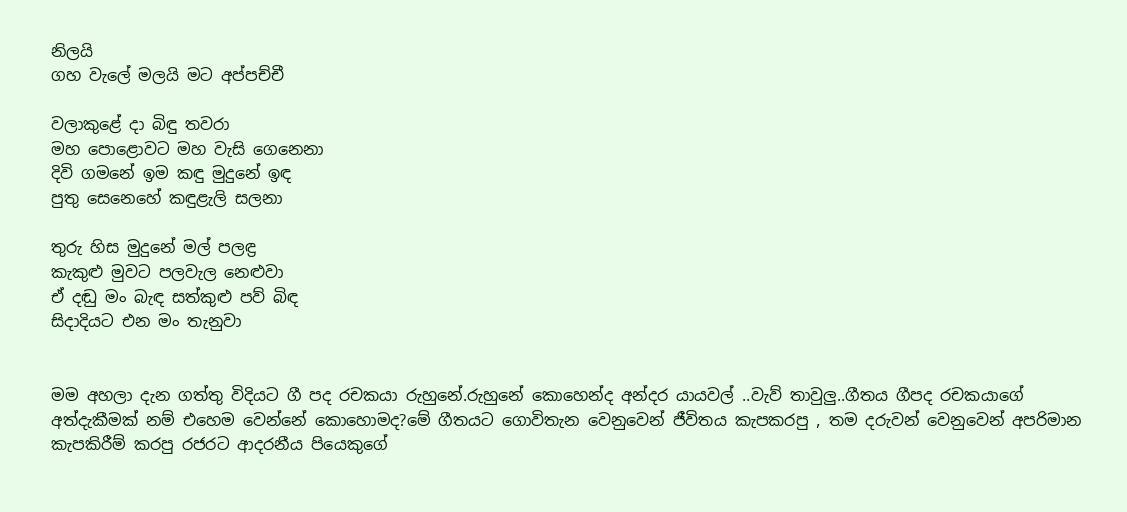නිලයි
ගහ වැලේ මලයි මට අප්පච්චී

වලාකුළේ දා බිඳු තවරා
මහ පොළොවට මහ වැසි ගෙනෙනා
දිවි ගමනේ ඉම කඳු මුදුනේ ඉඳ
පුතු සෙනෙහේ කඳුළැලි සලනා

තුරු හිස මුදුනේ මල් පලඳ්‍ර
කැකුළු මුවට පලවැල නෙළුවා
ඒ දඬු මං බැඳ සත්කුළු පව් බිඳ
සිදාදියට එන මං තැනුවා


මම අහලා දැන ගත්තු විදියට ගී පද රචකයා රුහුනේ.රුහුනේ කොහෙන්ද අන්දර යායවල් ..වැව් තාවුලු..ගීතය ගීපද රචකයාගේ අත්දැකීමක් නම් එහෙම වෙන්නේ කොහොමද?මේ ගීතයට ගොවිතැන වෙනුවෙන් ජීවිතය කැපකරපු , තම දරුවන් වෙනුවෙන් අපරිමාන කැපකිරීම් කරපු රජරට ආදරනීය පියෙකුගේ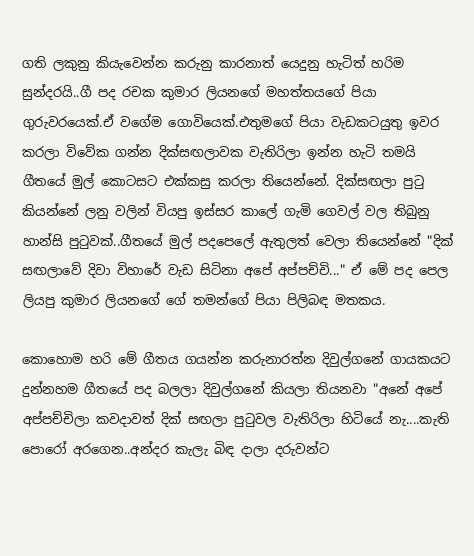ගති ලකුනු කියැවෙන්න කරුනු කාරනාත් යෙදුනු හැටිත් හරිම සුන්දරයි..ගී පද රචක කුමාර ලියනගේ මහත්තයගේ පියා ගුරුවරයෙක්.ඒ වගේම ගොවියෙක්.එතුමගේ පියා වැඩකටයුතු ඉවර කරලා විවේක ගන්න දික්සඟලාවක වැතිරිලා ඉන්න හැටි තමයි ගීතයේ මුල් කොටසට එක්කසු කරලා තියෙන්නේ. දික්සඟලා පු‍ටු කියන්නේ ලනු වලින් වියපු ඉස්සර කාලේ ගැමි ගෙවල් වල තිබුනු හාන්සි පු‍ටුවක්..ගීතයේ මුල් පදපෙලේ ඇතුලත් වෙලා තියෙන්නේ "දික් සඟලාවේ දිවා විහාරේ වැඩ සිටිනා අපේ අප්පච්චි..." ඒ මේ පද පෙල ලියපු කුමාර ලියනගේ ගේ තමන්ගේ පියා පිලිබඳ මතකය.

කොහොම හරි මේ ගීතය ගයන්න කරුනාරත්න දිවුල්ගනේ ගායකයට දුන්නහම ගීතයේ පද බලලා දිවුල්ගනේ කියලා තියනවා "අනේ අපේ අප්පච්චිලා කවදාවත් දික් සඟලා පු‍ටුවල වැතිරිලා හිටියේ නැ....කැති පොරෝ අරගෙන..අන්දර කැලැ බිඳ දාලා දරුවන්ට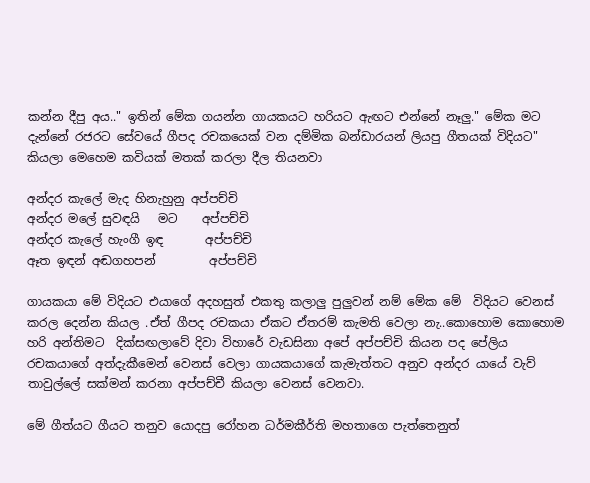කන්න දීපු අය.." ඉතින් මේක ගයන්න ගායකයට හරියට ඇඟට එන්නේ නෑලු." මේක මට දැන්නේ රජරට සේවයේ ගීපද රචකයෙක් වන දම්මික බන්ඩාරයන් ලියපු ගීතයක් විදියට" කියලා මෙහෙම කවියක් මතක් කරලා දීල තියනවා

අන්දර කැලේ මැද හිනැහුනු අප්පච්චි
අන්දර මලේ සුවඳයි   මට    අප්පච්චි
අන්දර කැලේ හැංගී ඉඳ       අප්පච්චි
ඈත ඉඳන් අඬගහපන්         අප්පච්චි

ගායකයා මේ විදියට එයාගේ අදහසුත් එකතු කලාලු පුලුවන් නම් මේක මේ  විදියට වෙනස් කරල දෙන්න කියල .ඒත් ගීපද රචකයා ඒකට ඒතරම් කැමති වෙලා නැ..කොහොම කොහොම හරි අන්තිමට  දික්සඟලාවේ දිවා විහාරේ වැඩසිනා අපේ අප්පච්චි කියන පද පේලිය රචකයාගේ අත්දැකීමෙන් වෙනස් වෙලා ගායකයාගේ කැමැත්තට අනුව අන්දර යායේ වැව් තාවුල්ලේ සක්මන් කරනා අප්පච්චී කියලා වෙනස් වෙනවා.

මේ ගීත්යට ගීයට තනුව යොදපු රෝහන ධර්මකීර්ති මහතාගෙ පැත්තෙනුත්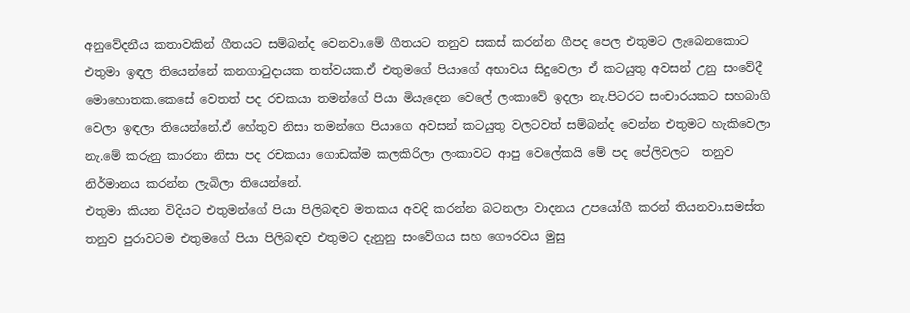අනුවේදනීය කතාවකින් ගීතයට සම්බන්ද වෙනවා.මේ ගීතයට තනුව සකස් කරන්න ගීපද පෙල එතුමට ලැබෙනකොට එතුමා ඉඳල තියෙන්නේ කනගා‍ටුදායක තත්වයක.ඒ එතුමගේ පියාගේ අභාවය සිදුවෙලා ඒ කටයුතු අවසන් උනු සංවේදී මොහොතක.කෙසේ වෙතත් පද රචකයා තමන්ගේ පියා මියැදෙන වෙලේ ලංකාවේ ඉදලා නැ.පිටරට සංචාරයකට සහබාගි වෙලා ඉඳලා තියෙන්නේ.ඒ හේතුව නිසා තමන්ගෙ පියාගෙ අවසන් කටයුතු වලටවත් සම්බන්ද වෙන්න එතුමට හැකිවෙලා නැ.මේ කරුනු කාරනා නිසා පද රචකයා ගොඩක්ම කලකිරිලා ලංකාවට ආපු වෙලේකයි මේ පද පේලිවලට  තනුව නිර්මානය කරන්න ලැබිලා තියෙන්නේ.
එතුමා කියන විදියට එතුමන්ගේ පියා පිලිබඳව මතකය අවදි කරන්න බටනලා වාදනය උපයෝගී කරන් තියනවා.සමස්ත තනුව පුරාවටම එතුමගේ පියා පිලිබඳව එතුමට දැනුනු සංවේගය සහ ගෞරවය මුසු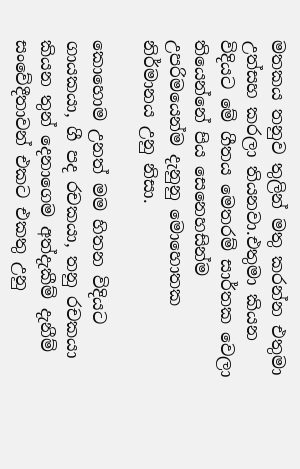මතකය තනුව තුලින් මතු කරන්න එතුමා උත්සහ කරලා තියනවා.එතුමා කියන විදියට මේ ගීතය මෙතරම් සාර්තක වෙලා තියෙන්නේ පිය සෙනෙහසින්ම උපරිමයෙන්ම දැනුනු මොහොතක නිර්මානය උනු නිසා.

කොහොම උනත් මම හිතන විදියට ගායකයා, ගී පද රචකයා, තනු රචකයා කියන තුන් දෙනාගෙම අත්දැකීම් දැනීම් සංවේදීතාවන් එකට එකතු උනු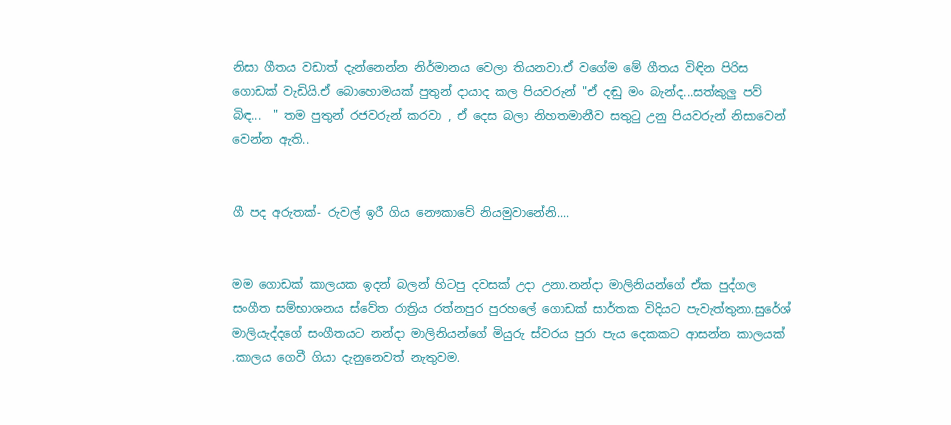නිසා ගීතය වඩාත් දැන්නෙන්න නිර්මානය වෙලා තියනවා.ඒ වගේම මේ ගීතය විඳින පිරිස ගොඩක් වැඩියි.ඒ බොහොමයක් පුතුන් දායාද කල පියවරුන් "ඒ දඬු මං බැන්ද...සත්කුලු පව් බිඳ...  " තම පුතුන් රජවරුන් කරවා , ඒ දෙස බලා නිහතමානීව ස‍තු‍ටු උනු පියවරුන් නිසාවෙන් වෙන්න ඇති..


ගී පද අරුතක්- රුවල් ඉරී ගිය නෞකාවේ නියමුවානේනි....


මම ගොඩක් කාලයක ඉදන් බලන් හිටපු දවසක් උදා උනා.නන්දා මාලිනියන්ගේ ඒක පුද්ගල සංගීත සම්භාශනය ස්වේත රාත්‍රිය රත්නපුර පුරහලේ ගොඩක් සාර්තක විදියට පැවැත්තුනා.සුරේශ් මාලියැද්දගේ සංගීතයට නන්දා මාලිනියන්ගේ මියුරු ස්වරය පුරා පැය දෙකකට ආසන්න කාලයක් .කාලය ගෙවී ගියා දැනුනෙවත් නැතුවම.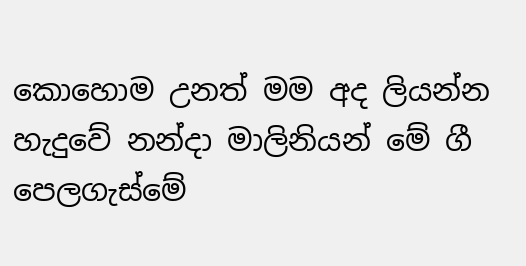කොහොම උනත් මම අද ලියන්න හැදුවේ නන්දා මාලිනියන් මේ ගී පෙලගැස්මේ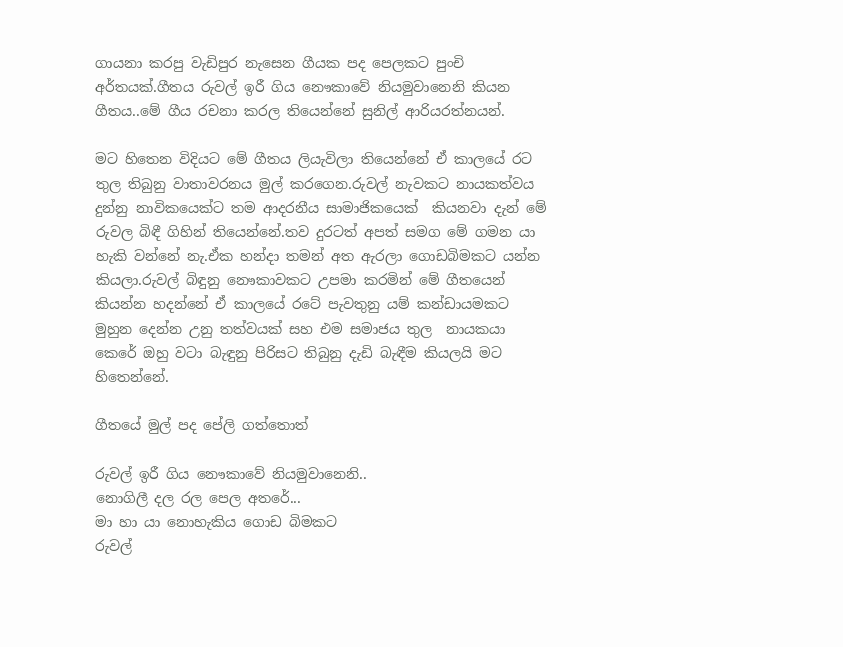ගායනා කරපු වැඩිපුර නැසෙන ගීයක පද පෙලකට පුංචි අර්තයක්.ගීතය රුවල් ඉරී ගිය නෞකාවේ නියමුවානෙනි කියන ගීතය..මේ ගීය රචනා කරල තියෙන්නේ සුනිල් ආරියරත්නයන්.

මට හිතෙන විදියට මේ ගීතය ලියැවිලා තියෙන්නේ ඒ කාලයේ රට තුල තිබුනු වාතාවරනය මුල් කරගෙන.රුවල් නැවකට නායකත්වය දුන්නු නාවිකයෙක්ට තම ආදරනීය සාමාජිකයෙක්  කියනවා දැන් මේ රුවල බිඳී ගිහින් තියෙන්නේ.තව දුරටත් අපත් සමග මේ ගමන යා හැකි වන්නේ නැ.ඒක හන්දා තමන් අත ඇරලා ගොඩබිමකට යන්න කියලා.රුවල් බිඳුනු නෞකාවකට උපමා කරමින් මේ ගීතයෙන් කියන්න හදන්නේ ඒ කාලයේ රටේ පැවතුනු යම් කන්ඩායමකට මුහුන දෙන්න උනු තත්වයක් සහ එම සමාජය තුල  නායකයා කෙරේ ඔහු වටා බැඳුනු පිරිසට තිබුනු දැඩි බැඳීම කියලයි මට හිතෙන්නේ.

ගීතයේ මුල් පද පේලි ගත්තොත්

රුවල් ඉරී ගිය නෞකාවේ නියමුවානෙනි..
නොගිලී දල රල පෙල අතරේ...
මා හා යා නොහැකිය ගොඩ බිමකට
රුවල්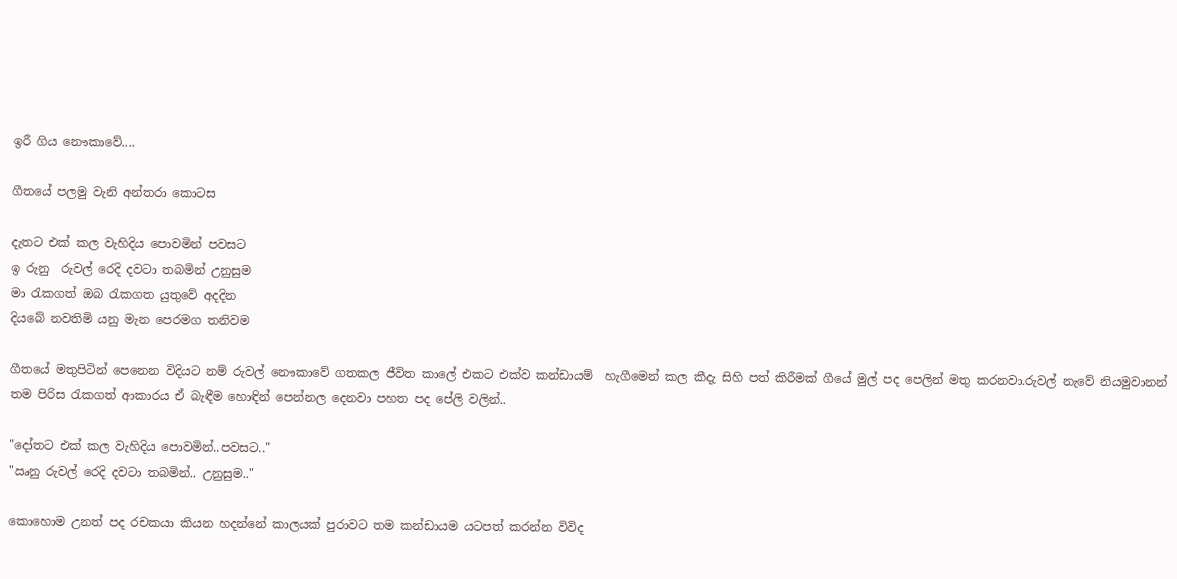ඉරී ගිය නෞකාවේ....

ගීතයේ පලමු වැනි අන්තරා කොටස

දැතට එක් කල වැහිදිය පොවමින් පවසට
ඉ රුනු  රුවල් රෙදි දවටා තබමින් උනුසුම
මා ‍රැකගත් ඔබ ‍රැකගත යුතුවේ අදදින
දියබේ නවතිමි යනු මැන පෙරමග තනිවම

ගීතයේ මතුපිටින් පෙනෙන විදියට නම් රුවල් නෞකාවේ ගතකල ජීවිත කාලේ එකට එක්ව කන්ඩායම්  හැගීමෙන් කල කීදැ සිහි පත් කිරීමක් ගීයේ මුල් පද පෙලින් මතු කරනවා.රුවල් නැවේ නියමුවානන් තම පිරිස ‍රැකගත් ආකාරය ඒ බැඳීම හොඳින් පෙන්නල දෙනවා පහත පද පේලි වලින්..

"දෝතට එක් කල වැහිදිය පොවමින්..පවසට.."
"ඍනු රුවල් රෙදි දවටා තබමින්.. උනුසුම.."

කොහොම උනත් පද රචකයා කියන හදන්නේ කාලයක් පුරාවට තම කන්ඩායම යටපත් කරන්න විවිද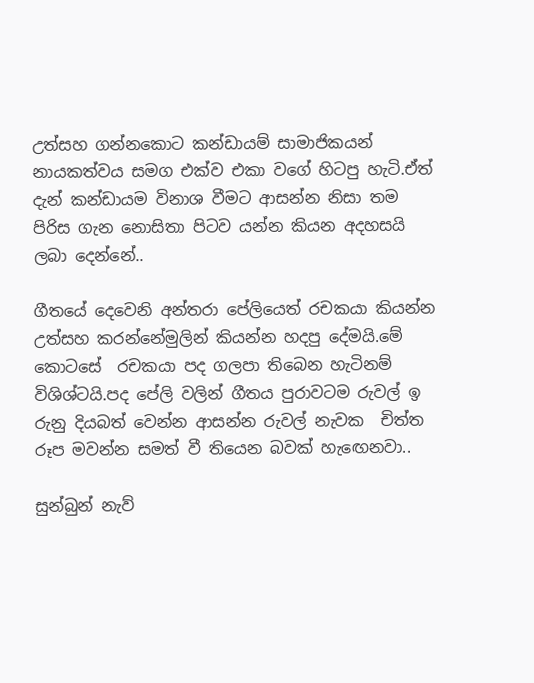උත්සහ ගන්නකොට කන්ඩායම් සාමාජිකයන් නායකත්වය සමග එක්ව එකා වගේ හිටපු හැටි.ඒත් දැන් කන්ඩායම විනාශ වීමට ආසන්න නිසා තම පිරිස ගැන නොසිතා පිටව යන්න කියන අදහසයි ලබා දෙන්නේ..

ගීතයේ දෙවෙනි අන්තරා පේලියෙත් රචකයා කියන්න උත්සහ කරන්නේමුලින් කියන්න හදපු දේමයි.මේ කොටසේ  රචකයා පද ගලපා තිබෙන හැටිනම් විශිශ්ටයි.පද පේලි වලින් ගීතය පුරාවටම රුවල් ඉ රුනු දියබත් වෙන්න ආසන්න රුවල් නැවක  චිත්ත රූප මවන්න සමත් වී තියෙන බවක් හැ‍ඟෙනවා..

සුන්බුන් නැව්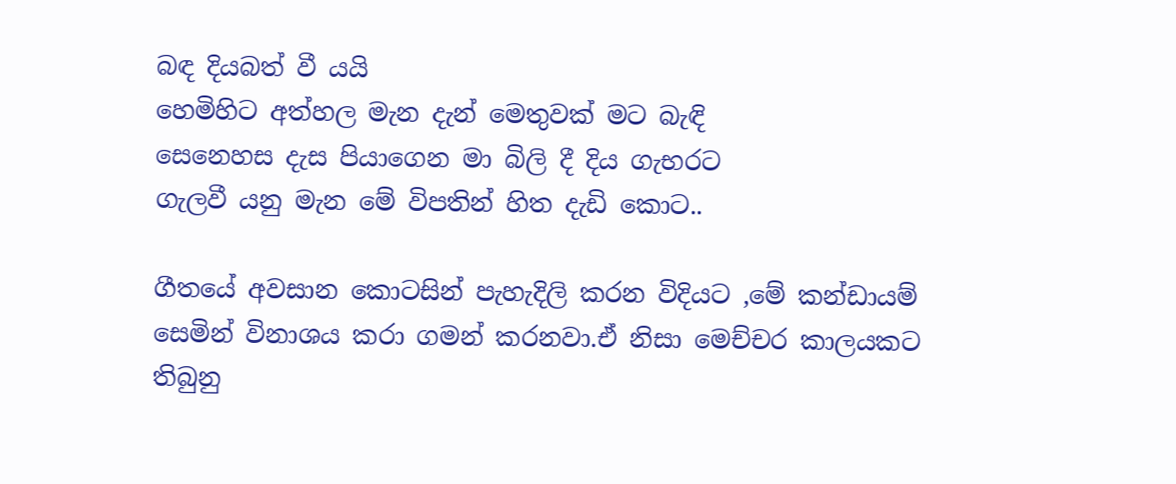බඳ දියබත් වී යයි
හෙමිහිට අත්හල මැන දැන් මෙතුවක් මට බැඳි
සෙනෙහස දැස පියාගෙන මා බිලි දී දිය ගැභරට
ගැලවී යනු මැන මේ විපතින් හිත දැඩි කොට..

ගීතයේ අවසාන කොටසින් පැහැදිලි කරන විදියට ,මේ කන්ඩායම් සෙමින් විනාශය කරා ගමන් කරනවා.ඒ නිසා මෙච්චර කාලයකට තිබුනු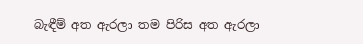බැඳීම් අත ඇරලා තම පිරිස අත ඇරලා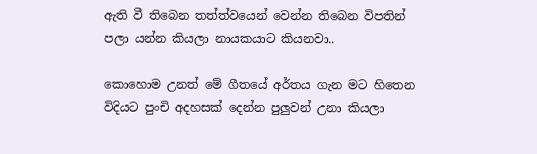ඇති වී තිබෙන තත්ත්වයෙන් වෙන්න තිබෙන විපතින් පලා යන්න කියලා නායකයාට කියනවා..

කොහොම උනත් මේ ගීතයේ අර්තය ගැන මට හිතෙන විදියට පුංචි අදහසක් දෙන්න පුලුවන් උනා කියලා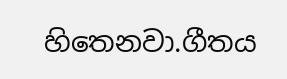හිතෙනවා.ගීතය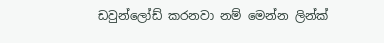ඩවුන්ලෝඩ් කරනවා නම් මෙන්න ලින්ක්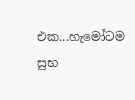එක...හැමෝටම සුභ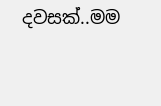දවසක්..මම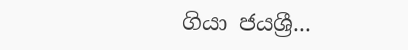ගියා ජයශ්‍රී...